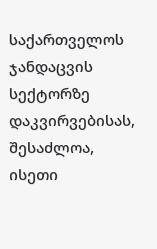საქართველოს ჯანდაცვის სექტორზე დაკვირვებისას, შესაძლოა, ისეთი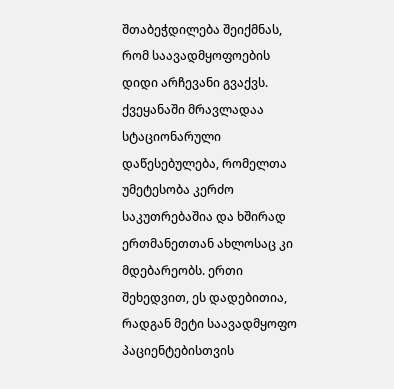შთაბეჭდილება შეიქმნას, რომ საავადმყოფოების დიდი არჩევანი გვაქვს. ქვეყანაში მრავლადაა სტაციონარული დაწესებულება, რომელთა უმეტესობა კერძო საკუთრებაშია და ხშირად ერთმანეთთან ახლოსაც კი მდებარეობს. ერთი შეხედვით, ეს დადებითია, რადგან მეტი საავადმყოფო პაციენტებისთვის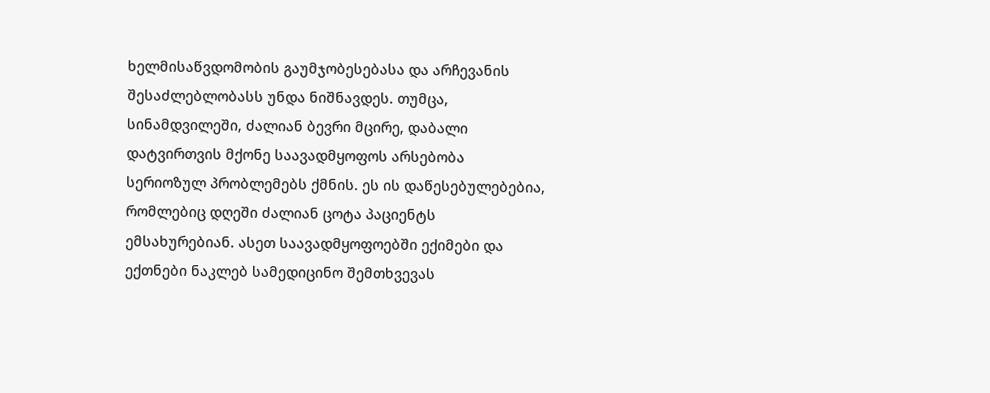ხელმისაწვდომობის გაუმჯობესებასა და არჩევანის შესაძლებლობასს უნდა ნიშნავდეს. თუმცა, სინამდვილეში, ძალიან ბევრი მცირე, დაბალი დატვირთვის მქონე საავადმყოფოს არსებობა სერიოზულ პრობლემებს ქმნის. ეს ის დაწესებულებებია, რომლებიც დღეში ძალიან ცოტა პაციენტს ემსახურებიან. ასეთ საავადმყოფოებში ექიმები და ექთნები ნაკლებ სამედიცინო შემთხვევას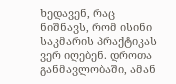ხედავენ, რაც ნიშნავს, რომ ისინი საკმარის პრაქტიკას ვერ იღებენ. დროთა განმავლობაში, ამან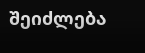შეიძლება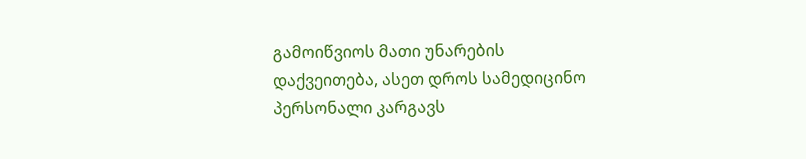გამოიწვიოს მათი უნარების დაქვეითება, ასეთ დროს სამედიცინო პერსონალი კარგავს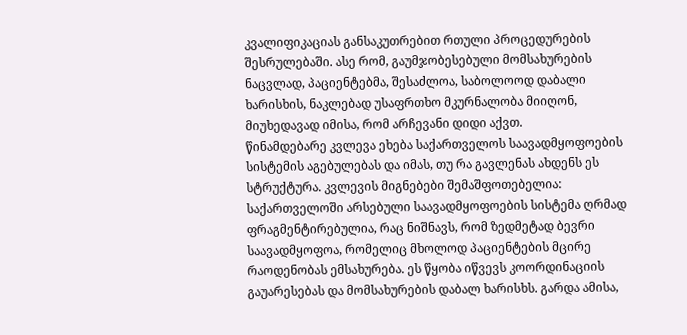კვალიფიკაციას განსაკუთრებით რთული პროცედურების შესრულებაში. ასე რომ, გაუმჯობესებული მომსახურების ნაცვლად, პაციენტებმა, შესაძლოა, საბოლოოდ დაბალი ხარისხის, ნაკლებად უსაფრთხო მკურნალობა მიიღონ, მიუხედავად იმისა, რომ არჩევანი დიდი აქვთ.
წინამდებარე კვლევა ეხება საქართველოს საავადმყოფოების სისტემის აგებულებას და იმას, თუ რა გავლენას ახდენს ეს სტრუქტურა. კვლევის მიგნებები შემაშფოთებელია: საქართველოში არსებული საავადმყოფოების სისტემა ღრმად ფრაგმენტირებულია, რაც ნიშნავს, რომ ზედმეტად ბევრი საავადმყოფოა, რომელიც მხოლოდ პაციენტების მცირე რაოდენობას ემსახურება. ეს წყობა იწვევს კოორდინაციის გაუარესებას და მომსახურების დაბალ ხარისხს. გარდა ამისა,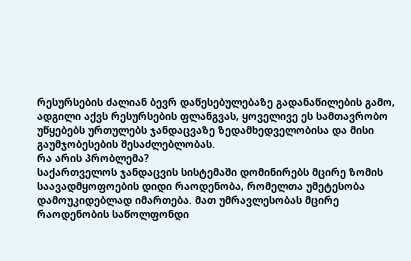რესურსების ძალიან ბევრ დაწესებულებაზე გადანაწილების გამო, ადგილი აქვს რესურსების ფლანგვას, ყოველივე ეს სამთავრობო უწყებებს ურთულებს ჯანდაცვაზე ზედამხედველობისა და მისი გაუმჯობესების შესაძლებლობას.
რა არის პრობლემა?
საქართველოს ჯანდაცვის სისტემაში დომინირებს მცირე ზომის საავადმყოფოების დიდი რაოდენობა, რომელთა უმეტესობა დამოუკიდებლად იმართება. მათ უმრავლესობას მცირე რაოდენობის საწოლფონდი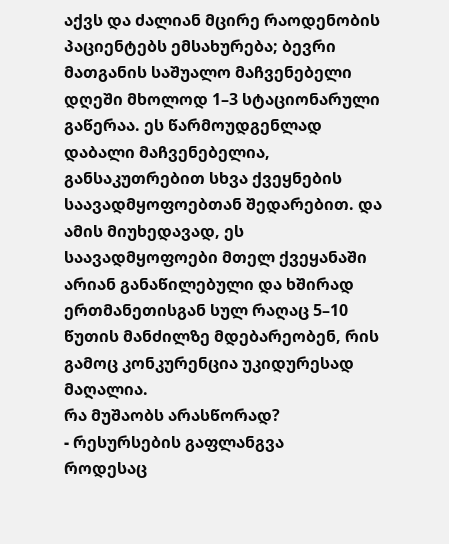აქვს და ძალიან მცირე რაოდენობის პაციენტებს ემსახურება; ბევრი მათგანის საშუალო მაჩვენებელი დღეში მხოლოდ 1–3 სტაციონარული გაწერაა. ეს წარმოუდგენლად დაბალი მაჩვენებელია, განსაკუთრებით სხვა ქვეყნების საავადმყოფოებთან შედარებით. და ამის მიუხედავად, ეს საავადმყოფოები მთელ ქვეყანაში არიან განაწილებული და ხშირად ერთმანეთისგან სულ რაღაც 5–10 წუთის მანძილზე მდებარეობენ, რის გამოც კონკურენცია უკიდურესად მაღალია.
რა მუშაობს არასწორად?
- რესურსების გაფლანგვა
როდესაც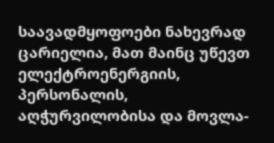საავადმყოფოები ნახევრად ცარიელია, მათ მაინც უწევთ ელექტროენერგიის, პერსონალის, აღჭურვილობისა და მოვლა-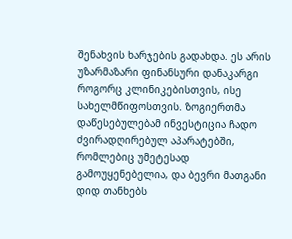შენახვის ხარჯების გადახდა. ეს არის უზარმაზარი ფინანსური დანაკარგი როგორც კლინიკებისთვის, ისე სახელმწიფოსთვის. ზოგიერთმა დაწესებულებამ ინვესტიცია ჩადო ძვირადღირებულ აპარატებში, რომლებიც უმეტესად გამოუყენებელია, და ბევრი მათგანი დიდ თანხებს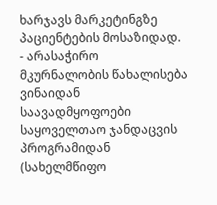ხარჯავს მარკეტინგზე პაციენტების მოსაზიდად.
- არასაჭირო მკურნალობის წახალისება
ვინაიდან საავადმყოფოები საყოველთაო ჯანდაცვის პროგრამიდან (სახელმწიფო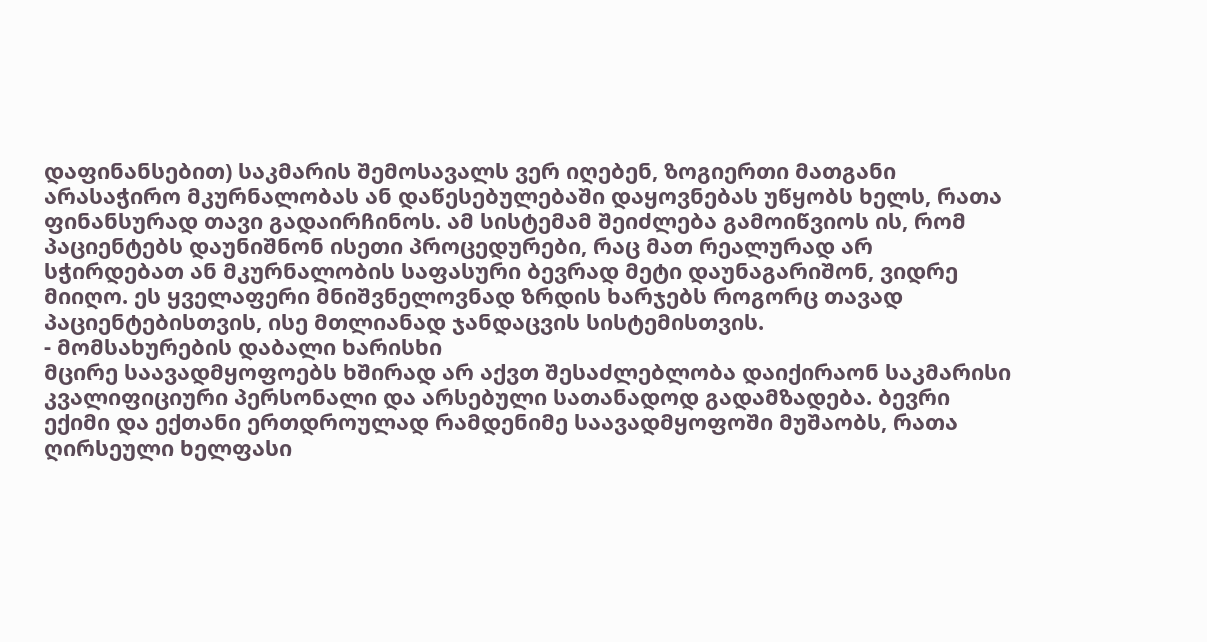დაფინანსებით) საკმარის შემოსავალს ვერ იღებენ, ზოგიერთი მათგანი არასაჭირო მკურნალობას ან დაწესებულებაში დაყოვნებას უწყობს ხელს, რათა ფინანსურად თავი გადაირჩინოს. ამ სისტემამ შეიძლება გამოიწვიოს ის, რომ პაციენტებს დაუნიშნონ ისეთი პროცედურები, რაც მათ რეალურად არ სჭირდებათ ან მკურნალობის საფასური ბევრად მეტი დაუნაგარიშონ, ვიდრე მიიღო. ეს ყველაფერი მნიშვნელოვნად ზრდის ხარჯებს როგორც თავად პაციენტებისთვის, ისე მთლიანად ჯანდაცვის სისტემისთვის.
- მომსახურების დაბალი ხარისხი
მცირე საავადმყოფოებს ხშირად არ აქვთ შესაძლებლობა დაიქირაონ საკმარისი კვალიფიციური პერსონალი და არსებული სათანადოდ გადამზადება. ბევრი ექიმი და ექთანი ერთდროულად რამდენიმე საავადმყოფოში მუშაობს, რათა ღირსეული ხელფასი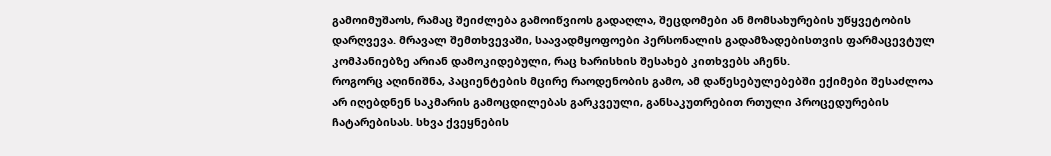გამოიმუშაოს, რამაც შეიძლება გამოიწვიოს გადაღლა, შეცდომები ან მომსახურების უწყვეტობის დარღვევა. მრავალ შემთხვევაში, საავადმყოფოები პერსონალის გადამზადებისთვის ფარმაცევტულ კომპანიებზე არიან დამოკიდებული, რაც ხარისხის შესახებ კითხვებს აჩენს.
როგორც აღინიშნა, პაციენტების მცირე რაოდენობის გამო, ამ დაწესებულებებში ექიმები შესაძლოა არ იღებდნენ საკმარის გამოცდილებას გარკვეული, განსაკუთრებით რთული პროცედურების ჩატარებისას. სხვა ქვეყნების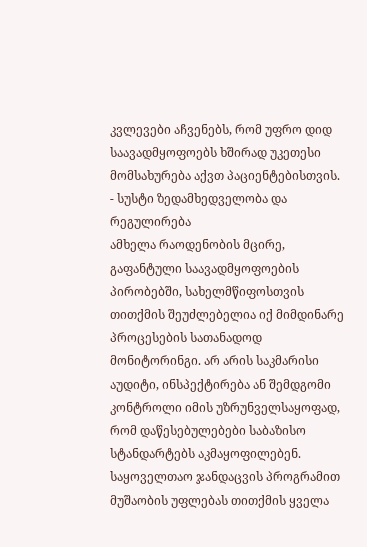კვლევები აჩვენებს, რომ უფრო დიდ საავადმყოფოებს ხშირად უკეთესი მომსახურება აქვთ პაციენტებისთვის.
- სუსტი ზედამხედველობა და რეგულირება
ამხელა რაოდენობის მცირე, გაფანტული საავადმყოფოების პირობებში, სახელმწიფოსთვის თითქმის შეუძლებელია იქ მიმდინარე პროცესების სათანადოდ მონიტორინგი. არ არის საკმარისი აუდიტი, ინსპექტირება ან შემდგომი კონტროლი იმის უზრუნველსაყოფად, რომ დაწესებულებები საბაზისო სტანდარტებს აკმაყოფილებენ. საყოველთაო ჯანდაცვის პროგრამით მუშაობის უფლებას თითქმის ყველა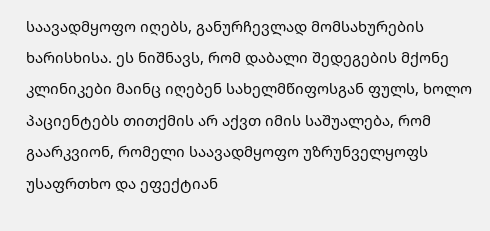საავადმყოფო იღებს, განურჩევლად მომსახურების ხარისხისა. ეს ნიშნავს, რომ დაბალი შედეგების მქონე კლინიკები მაინც იღებენ სახელმწიფოსგან ფულს, ხოლო პაციენტებს თითქმის არ აქვთ იმის საშუალება, რომ გაარკვიონ, რომელი საავადმყოფო უზრუნველყოფს უსაფრთხო და ეფექტიან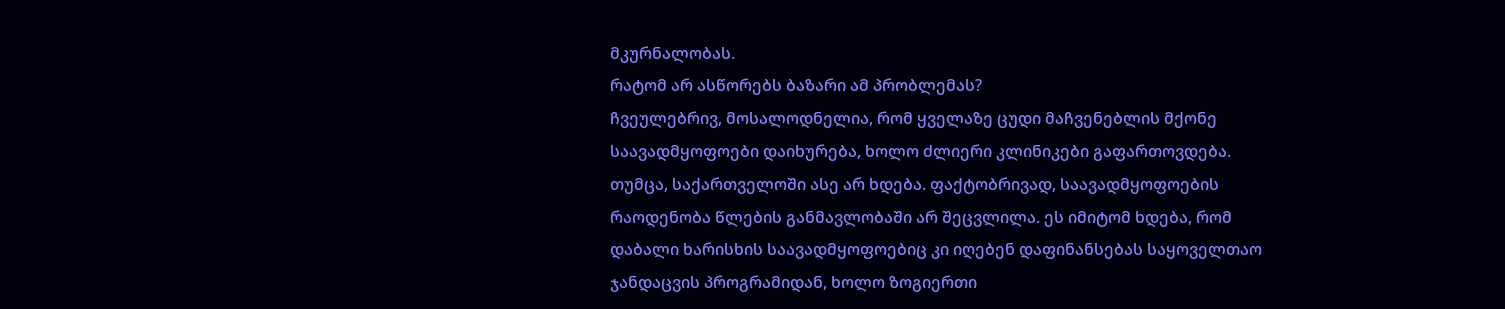მკურნალობას.
რატომ არ ასწორებს ბაზარი ამ პრობლემას?
ჩვეულებრივ, მოსალოდნელია, რომ ყველაზე ცუდი მაჩვენებლის მქონე საავადმყოფოები დაიხურება, ხოლო ძლიერი კლინიკები გაფართოვდება. თუმცა, საქართველოში ასე არ ხდება. ფაქტობრივად, საავადმყოფოების რაოდენობა წლების განმავლობაში არ შეცვლილა. ეს იმიტომ ხდება, რომ დაბალი ხარისხის საავადმყოფოებიც კი იღებენ დაფინანსებას საყოველთაო ჯანდაცვის პროგრამიდან, ხოლო ზოგიერთი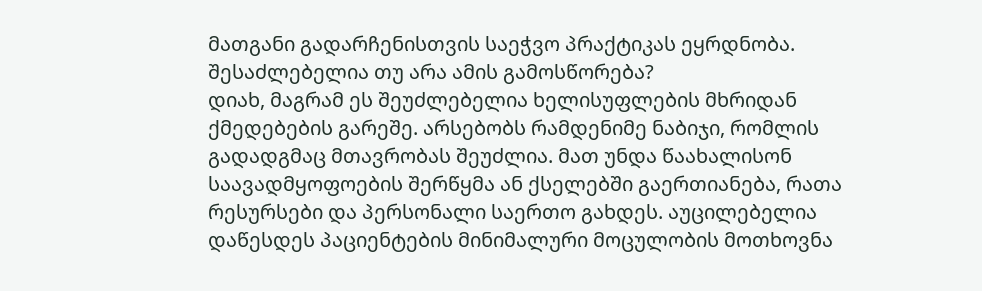მათგანი გადარჩენისთვის საეჭვო პრაქტიკას ეყრდნობა.
შესაძლებელია თუ არა ამის გამოსწორება?
დიახ, მაგრამ ეს შეუძლებელია ხელისუფლების მხრიდან ქმედებების გარეშე. არსებობს რამდენიმე ნაბიჯი, რომლის გადადგმაც მთავრობას შეუძლია. მათ უნდა წაახალისონ საავადმყოფოების შერწყმა ან ქსელებში გაერთიანება, რათა რესურსები და პერსონალი საერთო გახდეს. აუცილებელია დაწესდეს პაციენტების მინიმალური მოცულობის მოთხოვნა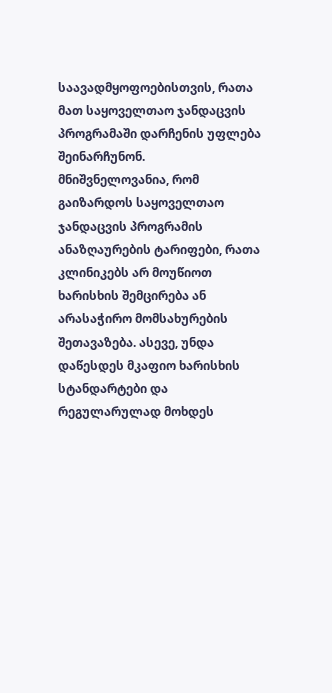საავადმყოფოებისთვის, რათა მათ საყოველთაო ჯანდაცვის პროგრამაში დარჩენის უფლება შეინარჩუნონ.
მნიშვნელოვანია, რომ გაიზარდოს საყოველთაო ჯანდაცვის პროგრამის ანაზღაურების ტარიფები, რათა კლინიკებს არ მოუწიოთ ხარისხის შემცირება ან არასაჭირო მომსახურების შეთავაზება. ასევე, უნდა დაწესდეს მკაფიო ხარისხის სტანდარტები და რეგულარულად მოხდეს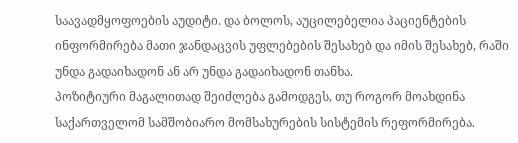საავადმყოფოების აუდიტი. და ბოლოს, აუცილებელია პაციენტების ინფორმირება მათი ჯანდაცვის უფლებების შესახებ და იმის შესახებ, რაში უნდა გადაიხადონ ან არ უნდა გადაიხადონ თანხა.
პოზიტიური მაგალითად შეიძლება გამოდგეს, თუ როგორ მოახდინა საქართველომ სამშობიარო მომსახურების სისტემის რეფორმირება.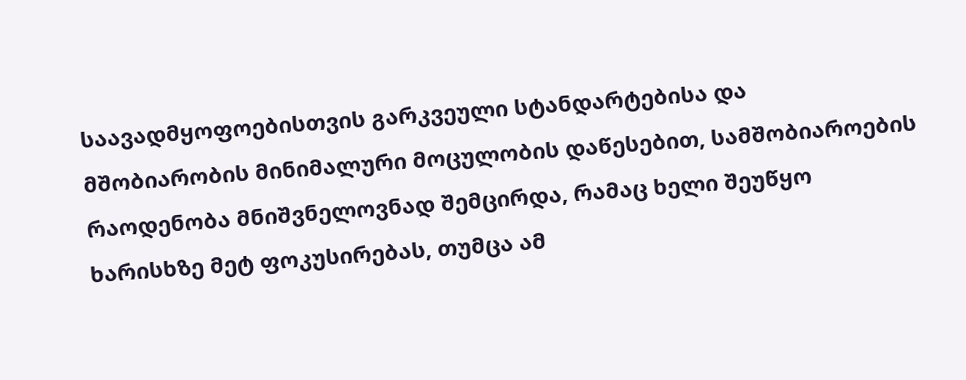საავადმყოფოებისთვის გარკვეული სტანდარტებისა და მშობიარობის მინიმალური მოცულობის დაწესებით, სამშობიაროების რაოდენობა მნიშვნელოვნად შემცირდა, რამაც ხელი შეუწყო ხარისხზე მეტ ფოკუსირებას, თუმცა ამ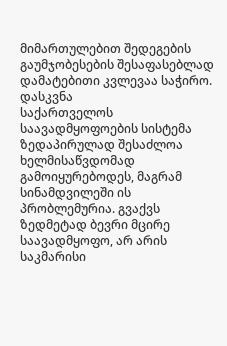მიმართულებით შედეგების გაუმჯობესების შესაფასებლად დამატებითი კვლევაა საჭირო.
დასკვნა
საქართველოს საავადმყოფოების სისტემა ზედაპირულად შესაძლოა ხელმისაწვდომად გამოიყურებოდეს, მაგრამ სინამდვილეში ის პრობლემურია. გვაქვს ზედმეტად ბევრი მცირე საავადმყოფო, არ არის საკმარისი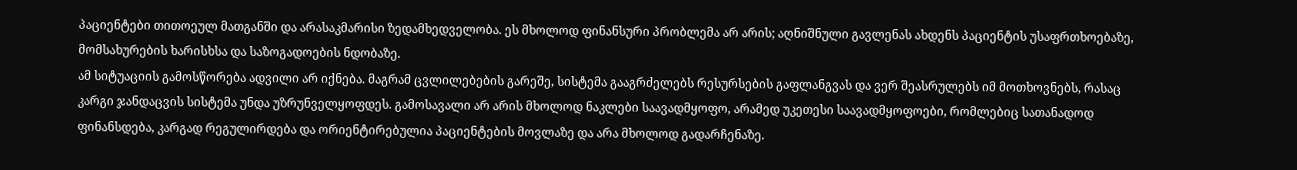პაციენტები თითოეულ მათგანში და არასაკმარისი ზედამხედველობა. ეს მხოლოდ ფინანსური პრობლემა არ არის; აღნიშნული გავლენას ახდენს პაციენტის უსაფრთხოებაზე, მომსახურების ხარისხსა და საზოგადოების ნდობაზე.
ამ სიტუაციის გამოსწორება ადვილი არ იქნება. მაგრამ ცვლილებების გარეშე, სისტემა გააგრძელებს რესურსების გაფლანგვას და ვერ შეასრულებს იმ მოთხოვნებს, რასაც კარგი ჯანდაცვის სისტემა უნდა უზრუნველყოფდეს. გამოსავალი არ არის მხოლოდ ნაკლები საავადმყოფო, არამედ უკეთესი საავადმყოფოები, რომლებიც სათანადოდ ფინანსდება, კარგად რეგულირდება და ორიენტირებულია პაციენტების მოვლაზე და არა მხოლოდ გადარჩენაზე.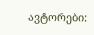ავტორები: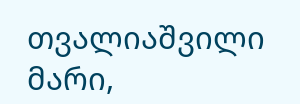თვალიაშვილი მარი,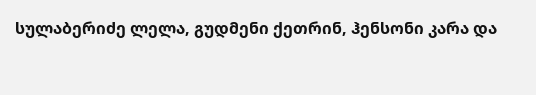სულაბერიძე ლელა, გუდმენი ქეთრინ, ჰენსონი კარა და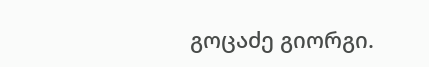გოცაძე გიორგი.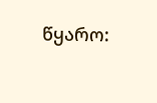წყარო: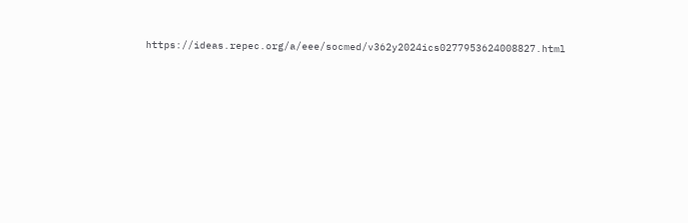https://ideas.repec.org/a/eee/socmed/v362y2024ics0277953624008827.html